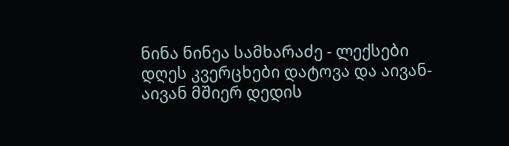ნინა ნინეა სამხარაძე - ლექსები
დღეს კვერცხები დატოვა და აივან-აივან მშიერ დედის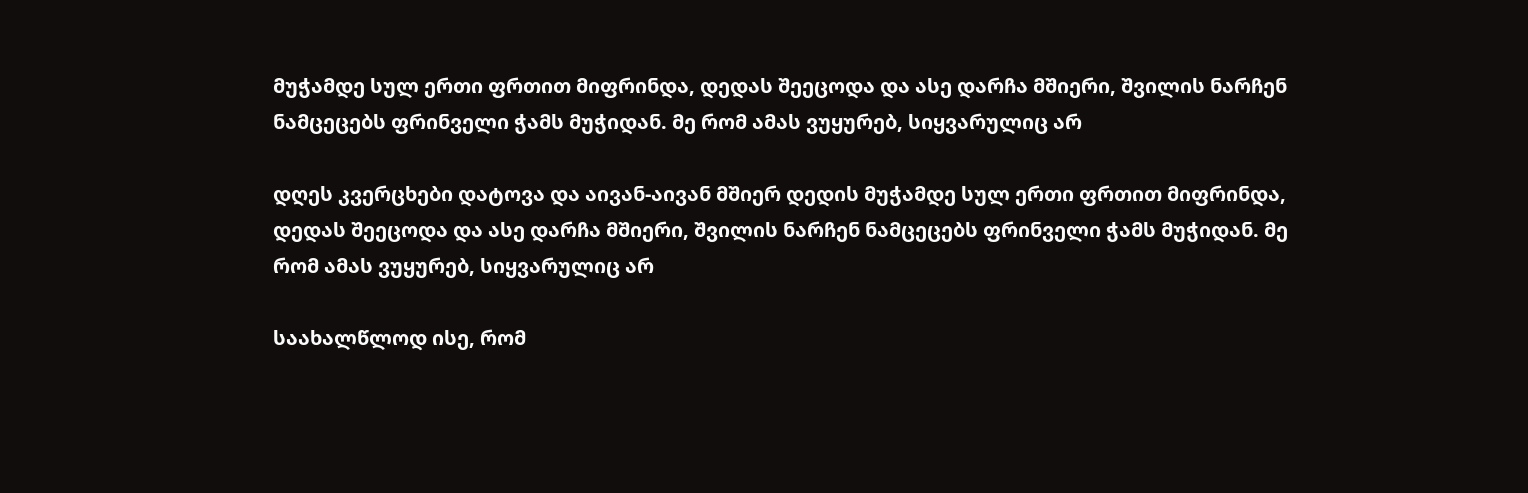მუჭამდე სულ ერთი ფრთით მიფრინდა, დედას შეეცოდა და ასე დარჩა მშიერი, შვილის ნარჩენ ნამცეცებს ფრინველი ჭამს მუჭიდან. მე რომ ამას ვუყურებ, სიყვარულიც არ

დღეს კვერცხები დატოვა და აივან-აივან მშიერ დედის მუჭამდე სულ ერთი ფრთით მიფრინდა, დედას შეეცოდა და ასე დარჩა მშიერი, შვილის ნარჩენ ნამცეცებს ფრინველი ჭამს მუჭიდან. მე რომ ამას ვუყურებ, სიყვარულიც არ

საახალწლოდ ისე, რომ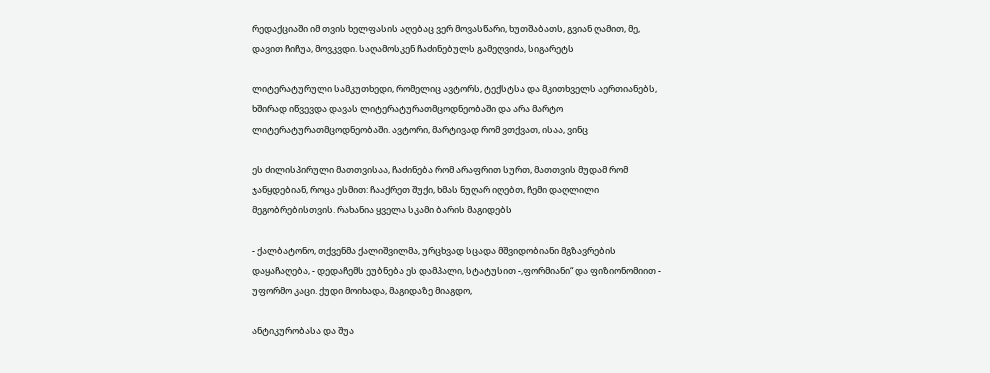რედაქციაში იმ თვის ხელფასის აღებაც ვერ მოვასწარი, ხუთშაბათს, გვიან ღამით, მე, დავით ჩიჩუა, მოვკვდი. საღამოსკენ ჩაძინებულს გამეღვიძა, სიგარეტს

ლიტერატურული სამკუთხედი, რომელიც ავტორს, ტექსტსა და მკითხველს აერთიანებს, ხშირად იწვევდა დავას ლიტერატურათმცოდნეობაში და არა მარტო ლიტერატურათმცოდნეობაში. ავტორი, მარტივად რომ ვთქვათ, ისაა, ვინც

ეს ძილისპირული მათთვისაა, ჩაძინება რომ არაფრით სურთ, მათთვის მუდამ რომ ჯანყდებიან, როცა ესმით: ჩააქრეთ შუქი, ხმას ნუღარ იღებთ, ჩემი დაღლილი მეგობრებისთვის. რახანია ყველა სკამი ბარის მაგიდებს

- ქალბატონო, თქვენმა ქალიშვილმა, ურცხვად სცადა მშვიდობიანი მგზავრების დაყაჩაღება, - დედაჩემს ეუბნება ეს დამპალი, სტატუსით -,ფორმიანი“ და ფიზიონომიით - უფორმო კაცი. ქუდი მოიხადა, მაგიდაზე მიაგდო,

ანტიკურობასა და შუა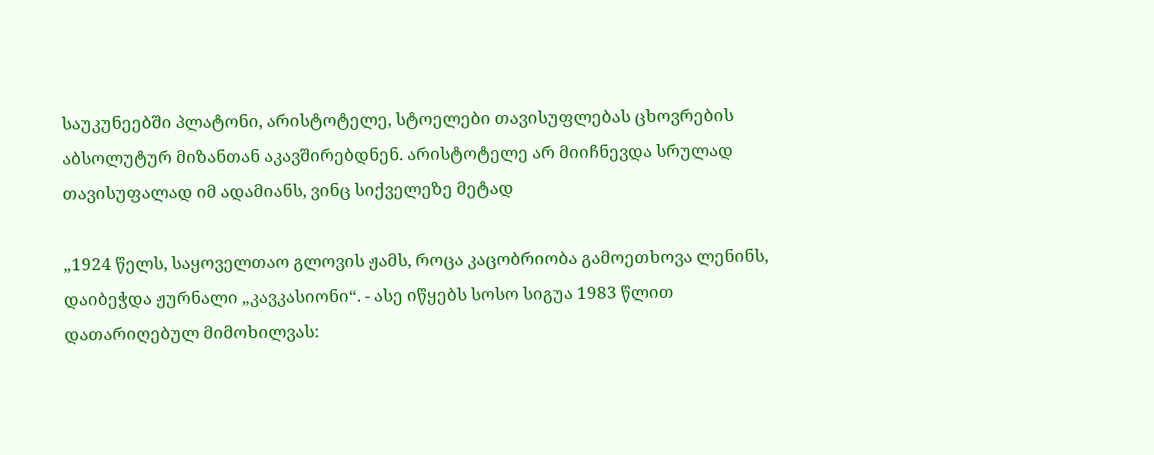საუკუნეებში პლატონი, არისტოტელე, სტოელები თავისუფლებას ცხოვრების აბსოლუტურ მიზანთან აკავშირებდნენ. არისტოტელე არ მიიჩნევდა სრულად თავისუფალად იმ ადამიანს, ვინც სიქველეზე მეტად

„1924 წელს, საყოველთაო გლოვის ჟამს, როცა კაცობრიობა გამოეთხოვა ლენინს, დაიბეჭდა ჟურნალი „კავკასიონი“. - ასე იწყებს სოსო სიგუა 1983 წლით დათარიღებულ მიმოხილვას: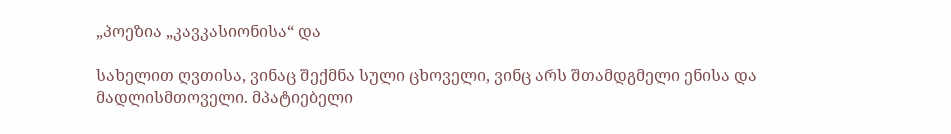„პოეზია „კავკასიონისა“ და

სახელით ღვთისა, ვინაც შექმნა სული ცხოველი, ვინც არს შთამდგმელი ენისა და მადლისმთოველი. მპატიებელი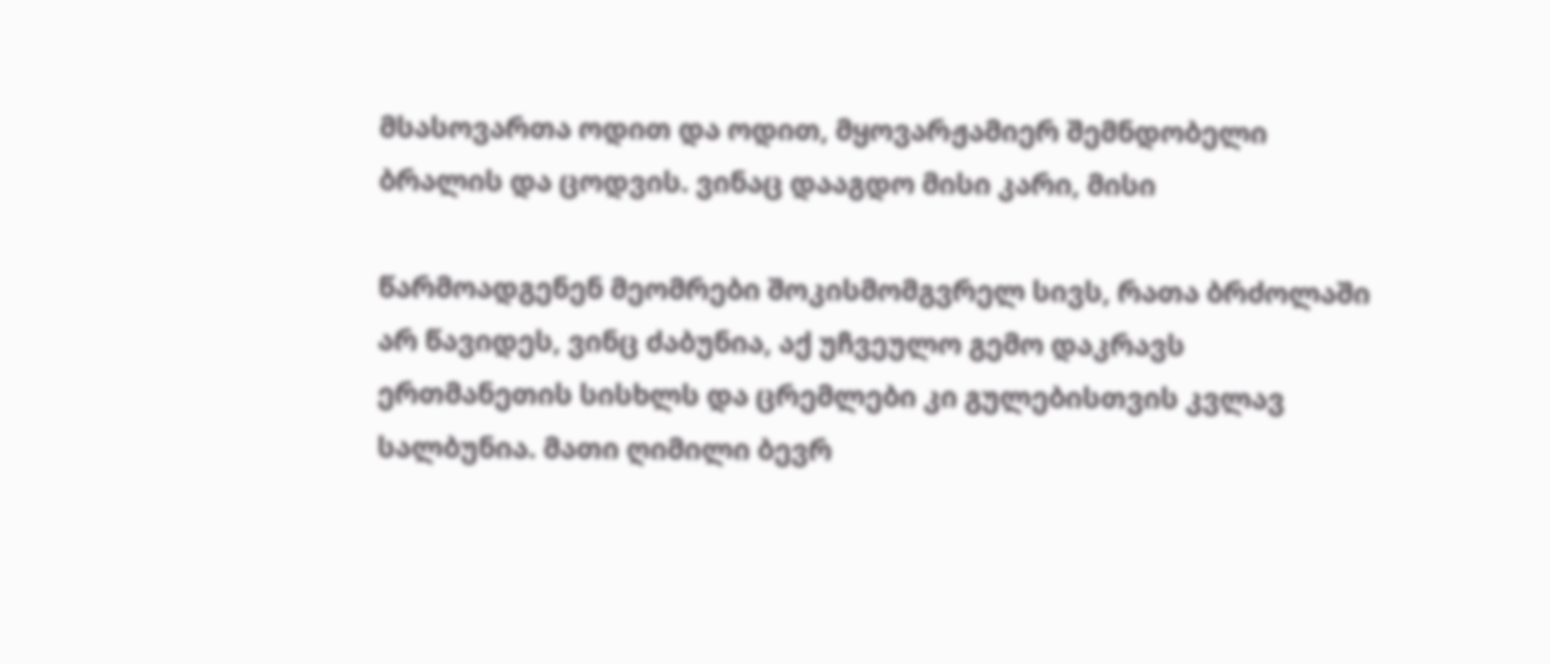მსასოვართა ოდით და ოდით, მყოვარჟამიერ შემნდობელი ბრალის და ცოდვის. ვინაც დააგდო მისი კარი, მისი

წარმოადგენენ მეომრები შოკისმომგვრელ სივს, რათა ბრძოლაში არ წავიდეს, ვინც ძაბუნია, აქ უჩვეულო გემო დაკრავს ერთმანეთის სისხლს და ცრემლები კი გულებისთვის კვლავ სალბუნია. მათი ღიმილი ბევრ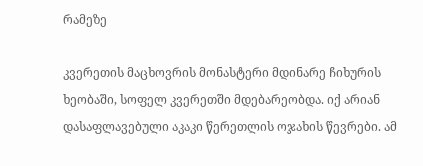რამეზე

კვერეთის მაცხოვრის მონასტერი მდინარე ჩიხურის ხეობაში, სოფელ კვერეთში მდებარეობდა. იქ არიან დასაფლავებული აკაკი წერეთლის ოჯახის წევრები. ამ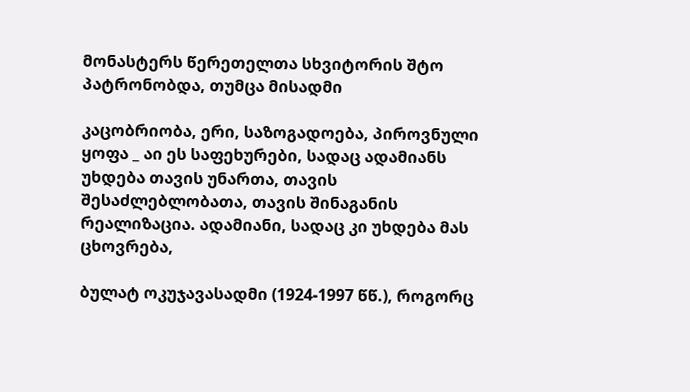მონასტერს წერეთელთა სხვიტორის შტო პატრონობდა, თუმცა მისადმი

კაცობრიობა, ერი, საზოგადოება, პიროვნული ყოფა _ აი ეს საფეხურები, სადაც ადამიანს უხდება თავის უნართა, თავის შესაძლებლობათა, თავის შინაგანის რეალიზაცია. ადამიანი, სადაც კი უხდება მას ცხოვრება,

ბულატ ოკუჯავასადმი (1924-1997 წწ.), როგორც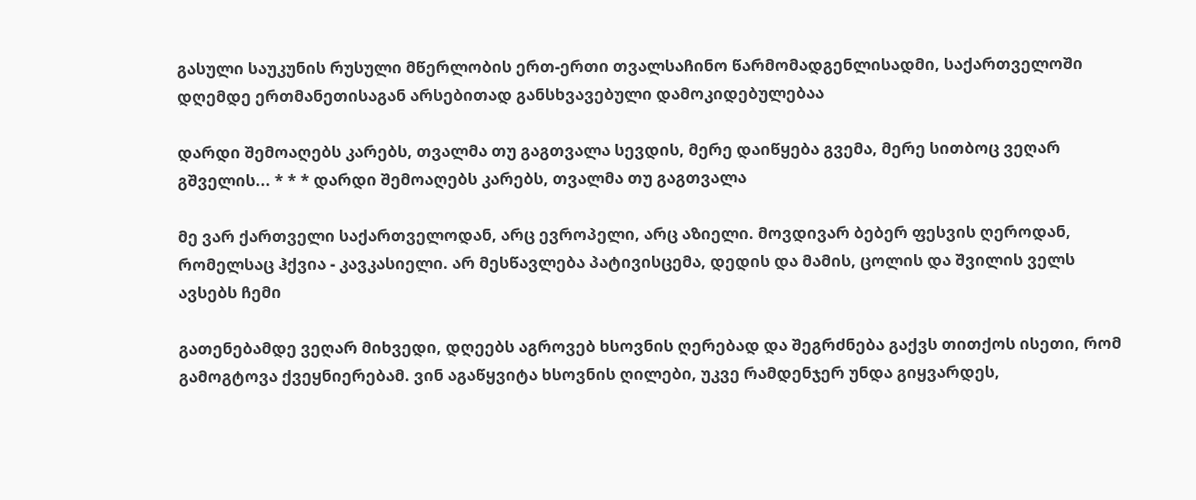გასული საუკუნის რუსული მწერლობის ერთ-ერთი თვალსაჩინო წარმომადგენლისადმი, საქართველოში დღემდე ერთმანეთისაგან არსებითად განსხვავებული დამოკიდებულებაა

დარდი შემოაღებს კარებს, თვალმა თუ გაგთვალა სევდის, მერე დაიწყება გვემა, მერე სითბოც ვეღარ გშველის... * * * დარდი შემოაღებს კარებს, თვალმა თუ გაგთვალა

მე ვარ ქართველი საქართველოდან, არც ევროპელი, არც აზიელი. მოვდივარ ბებერ ფესვის ღეროდან, რომელსაც ჰქვია - კავკასიელი. არ მესწავლება პატივისცემა, დედის და მამის, ცოლის და შვილის ველს ავსებს ჩემი

გათენებამდე ვეღარ მიხვედი, დღეებს აგროვებ ხსოვნის ღერებად და შეგრძნება გაქვს თითქოს ისეთი, რომ გამოგტოვა ქვეყნიერებამ. ვინ აგაწყვიტა ხსოვნის ღილები, უკვე რამდენჯერ უნდა გიყვარდეს,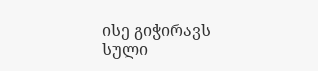ისე გიჭირავს სული